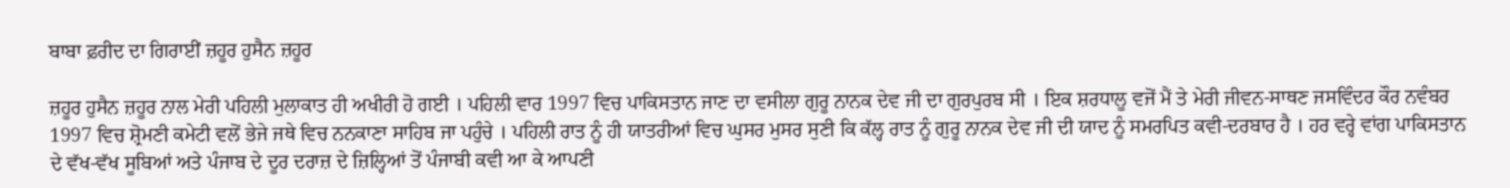ਬਾਬਾ ਫ਼ਰੀਦ ਦਾ ਗਿਰਾਈਂ ਜ਼ਹੂਰ ਹੁਸੈਨ ਜ਼ਹੂਰ

ਜ਼ਹੂਰ ਹੁਸੈਨ ਜ਼ਹੂਰ ਨਾਲ ਮੇਰੀ ਪਹਿਲੀ ਮੁਲਾਕਾਤ ਹੀ ਅਖੀਰੀ ਹੋ ਗਈ । ਪਹਿਲੀ ਵਾਰ 1997 ਵਿਚ ਪਾਕਿਸਤਾਨ ਜਾਣ ਦਾ ਵਸੀਲਾ ਗੁਰੂ ਨਾਨਕ ਦੇਵ ਜੀ ਦਾ ਗੁਰਪੁਰਬ ਸੀ । ਇਕ ਸ਼ਰਧਾਲੂ ਵਜੋਂ ਮੈਂ ਤੇ ਮੇਰੀ ਜੀਵਨ-ਸਾਥਣ ਜਸਵਿੰਦਰ ਕੌਰ ਨਵੰਬਰ 1997 ਵਿਚ ਸ਼੍ਰੋਮਣੀ ਕਮੇਟੀ ਵਲੋਂ ਭੇਜੇ ਜਥੇ ਵਿਚ ਨਨਕਾਣਾ ਸਾਹਿਬ ਜਾ ਪਹੁੰਚੇ । ਪਹਿਲੀ ਰਾਤ ਨੂੰ ਹੀ ਯਾਤਰੀਆਂ ਵਿਚ ਘੁਸਰ ਮੁਸਰ ਸੁਣੀ ਕਿ ਕੱਲ੍ਹ ਰਾਤ ਨੂੰ ਗੁਰੂ ਨਾਨਕ ਦੇਵ ਜੀ ਦੀ ਯਾਦ ਨੂੰ ਸਮਰਪਿਤ ਕਵੀ-ਦਰਬਾਰ ਹੈ । ਹਰ ਵਰ੍ਹੇ ਵਾਂਗ ਪਾਕਿਸਤਾਨ ਦੇ ਵੱਖ-ਵੱਖ ਸੂਬਿਆਂ ਅਤੇ ਪੰਜਾਬ ਦੇ ਦੂਰ ਦਰਾਜ਼ ਦੇ ਜ਼ਿਲ੍ਹਿਆਂ ਤੋਂ ਪੰਜਾਬੀ ਕਵੀ ਆ ਕੇ ਆਪਣੀ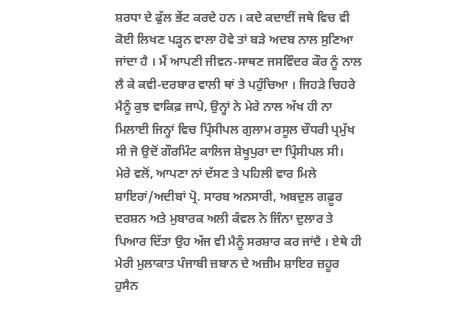ਸ਼ਰਧਾ ਦੇ ਫੁੱਲ ਭੇਂਟ ਕਰਦੇ ਹਨ । ਕਦੇ ਕਦਾਈਂ ਜਥੇ ਵਿਚ ਵੀ ਕੋਈ ਲਿਖਣ ਪੜ੍ਹਨ ਵਾਲਾ ਹੋਵੇ ਤਾਂ ਬੜੇ ਅਦਬ ਨਾਲ ਸੁਣਿਆ ਜਾਂਦਾ ਹੈ । ਮੈਂ ਆਪਣੀ ਜੀਵਨ-ਸਾਥਣ ਜਸਵਿੰਦਰ ਕੌਰ ਨੂੰ ਨਾਲ ਲੈ ਕੇ ਕਵੀ-ਦਰਬਾਰ ਵਾਲੀ ਥਾਂ ਤੇ ਪਹੁੰਚਿਆ । ਜਿਹੜੇ ਚਿਹਰੇ ਮੈਨੂੰ ਕੁਝ ਵਾਕਿਫ਼ ਜਾਪੇ, ਉਨ੍ਹਾਂ ਨੇ ਮੇਰੇ ਨਾਲ ਅੱਖ ਹੀ ਨਾ ਮਿਲਾਈ ਜਿਨ੍ਹਾਂ ਵਿਚ ਪ੍ਰਿੰਸੀਪਲ ਗੁਲਾਮ ਰਸੂਲ ਚੌਧਰੀ ਪ੍ਰਮੁੱਖ ਸੀ ਜੋ ਉਦੋਂ ਗੌਰਮਿੰਟ ਕਾਲਿਜ ਸ਼ੇਖੂਪੁਰਾ ਦਾ ਪ੍ਰਿੰਸੀਪਲ ਸੀ।
ਮੇਰੇ ਵਲੋਂ, ਆਪਣਾ ਨਾਂ ਦੱਸਣ ਤੇ ਪਹਿਲੀ ਵਾਰ ਮਿਲੇ ਸ਼ਾਇਰਾਂ/ਅਦੀਬਾਂ ਪ੍ਰੋ. ਸਾਰਬ ਅਨਸਾਰੀ, ਅਬਦੁਲ ਗਫ਼ੂਰ ਦਰਸ਼ਨ ਅਤੇ ਮੁਬਾਰਕ ਅਲੀ ਕੰਵਲ ਨੇ ਜਿੰਨਾ ਦੁਲਾਰ ਤੇ ਪਿਆਰ ਦਿੱਤਾ ਉਹ ਅੱਜ ਵੀ ਮੈਨੂੰ ਸਰਸ਼ਾਰ ਕਰ ਜਾਂਦੈ । ਏਥੇ ਹੀ ਮੇਰੀ ਮੁਲਾਕਾਤ ਪੰਜਾਬੀ ਜ਼ਬਾਨ ਦੇ ਅਜ਼ੀਮ ਸ਼ਾਇਰ ਜ਼ਹੂਰ ਹੁਸੈਨ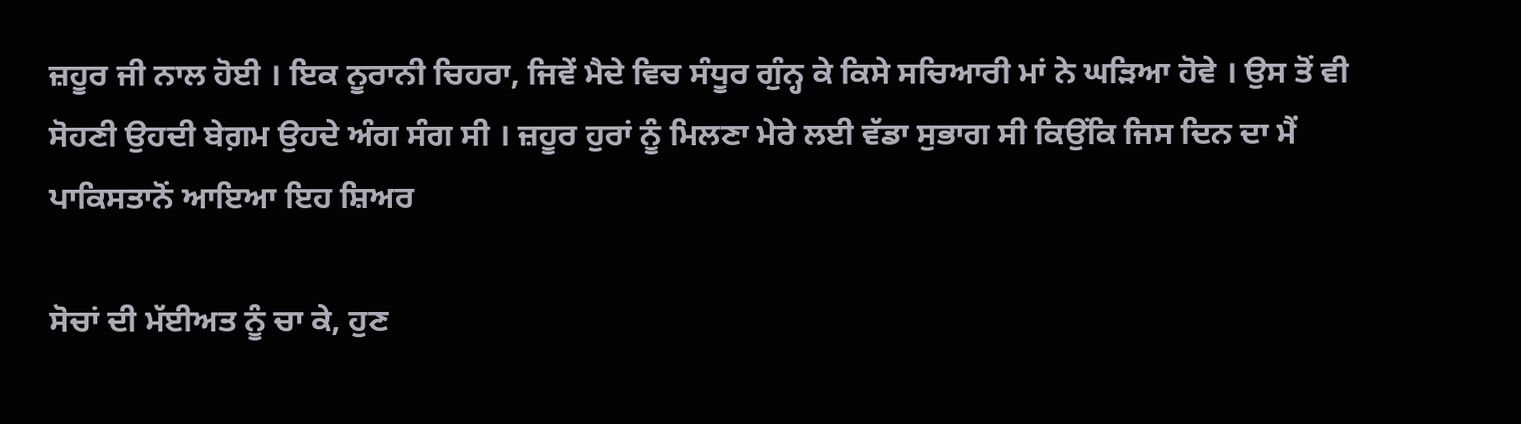ਜ਼ਹੂਰ ਜੀ ਨਾਲ ਹੋਈ । ਇਕ ਨੂਰਾਨੀ ਚਿਹਰਾ, ਜਿਵੇਂ ਮੈਦੇ ਵਿਚ ਸੰਧੂਰ ਗੁੰਨ੍ਹ ਕੇ ਕਿਸੇ ਸਚਿਆਰੀ ਮਾਂ ਨੇ ਘੜਿਆ ਹੋਵੇ । ਉਸ ਤੋਂ ਵੀ ਸੋਹਣੀ ਉਹਦੀ ਬੇਗ਼ਮ ਉਹਦੇ ਅੰਗ ਸੰਗ ਸੀ । ਜ਼ਹੂਰ ਹੁਰਾਂ ਨੂੰ ਮਿਲਣਾ ਮੇਰੇ ਲਈ ਵੱਡਾ ਸੁਭਾਗ ਸੀ ਕਿਉਂਕਿ ਜਿਸ ਦਿਨ ਦਾ ਮੈਂ ਪਾਕਿਸਤਾਨੋਂ ਆਇਆ ਇਹ ਸ਼ਿਅਰ

ਸੋਚਾਂ ਦੀ ਮੱਈਅਤ ਨੂੰ ਚਾ ਕੇ, ਹੁਣ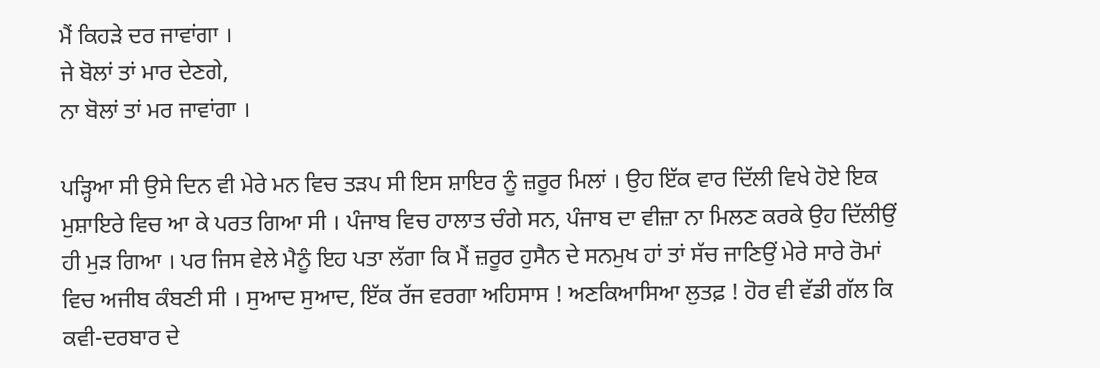ਮੈਂ ਕਿਹੜੇ ਦਰ ਜਾਵਾਂਗਾ ।
ਜੇ ਬੋਲਾਂ ਤਾਂ ਮਾਰ ਦੇਣਗੇ,
ਨਾ ਬੋਲਾਂ ਤਾਂ ਮਰ ਜਾਵਾਂਗਾ ।

ਪੜ੍ਹਿਆ ਸੀ ਉਸੇ ਦਿਨ ਵੀ ਮੇਰੇ ਮਨ ਵਿਚ ਤੜਪ ਸੀ ਇਸ ਸ਼ਾਇਰ ਨੂੰ ਜ਼ਰੂਰ ਮਿਲਾਂ । ਉਹ ਇੱਕ ਵਾਰ ਦਿੱਲੀ ਵਿਖੇ ਹੋਏ ਇਕ ਮੁਸ਼ਾਇਰੇ ਵਿਚ ਆ ਕੇ ਪਰਤ ਗਿਆ ਸੀ । ਪੰਜਾਬ ਵਿਚ ਹਾਲਾਤ ਚੰਗੇ ਸਨ, ਪੰਜਾਬ ਦਾ ਵੀਜ਼ਾ ਨਾ ਮਿਲਣ ਕਰਕੇ ਉਹ ਦਿੱਲੀਉਂ ਹੀ ਮੁੜ ਗਿਆ । ਪਰ ਜਿਸ ਵੇਲੇ ਮੈਨੂੰ ਇਹ ਪਤਾ ਲੱਗਾ ਕਿ ਮੈਂ ਜ਼ਰੂਰ ਹੁਸੈਨ ਦੇ ਸਨਮੁਖ ਹਾਂ ਤਾਂ ਸੱਚ ਜਾਣਿਉਂ ਮੇਰੇ ਸਾਰੇ ਰੋਮਾਂ ਵਿਚ ਅਜੀਬ ਕੰਬਣੀ ਸੀ । ਸੁਆਦ ਸੁਆਦ, ਇੱਕ ਰੱਜ ਵਰਗਾ ਅਹਿਸਾਸ ! ਅਣਕਿਆਸਿਆ ਲੁਤਫ਼ ! ਹੋਰ ਵੀ ਵੱਡੀ ਗੱਲ ਕਿ ਕਵੀ-ਦਰਬਾਰ ਦੇ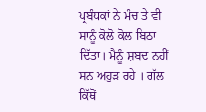ਪ੍ਰਬੰਧਕਾਂ ਨੇ ਮੰਚ ਤੇ ਵੀ ਸਾਨੂੰ ਕੋਲੋ ਕੋਲ ਬਿਠਾ ਦਿੱਤਾ। ਮੈਨੂੰ ਸ਼ਬਦ ਨਹੀਂ ਸਨ ਅਹੁੜ ਰਹੇ । ਗੱਲ ਕਿੱਥੋਂ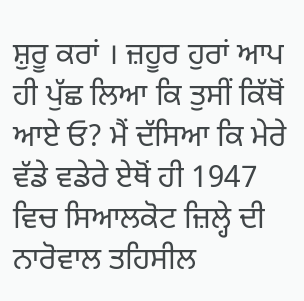ਸ਼ੁਰੂ ਕਰਾਂ । ਜ਼ਹੂਰ ਹੁਰਾਂ ਆਪ ਹੀ ਪੁੱਛ ਲਿਆ ਕਿ ਤੁਸੀਂ ਕਿੱਥੋਂ ਆਏ ਓ? ਮੈਂ ਦੱਸਿਆ ਕਿ ਮੇਰੇ ਵੱਡੇ ਵਡੇਰੇ ਏਥੋਂ ਹੀ 1947 ਵਿਚ ਸਿਆਲਕੋਟ ਜ਼ਿਲ੍ਹੇ ਦੀ ਨਾਰੋਵਾਲ ਤਹਿਸੀਲ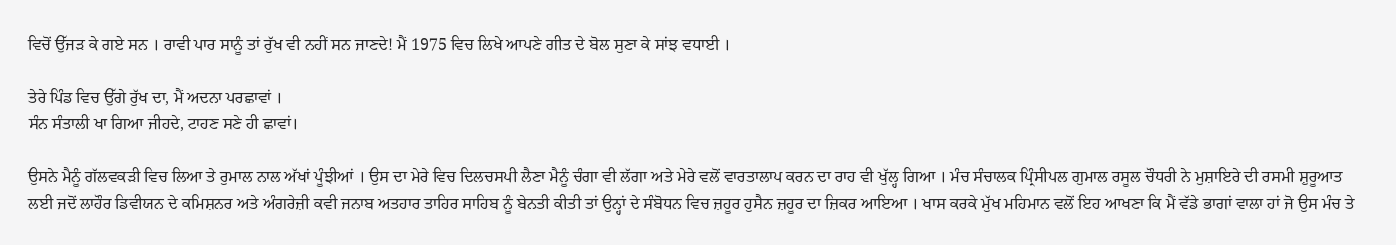ਵਿਚੋਂ ਉੱਜੜ ਕੇ ਗਏ ਸਨ । ਰਾਵੀ ਪਾਰ ਸਾਨੂੰ ਤਾਂ ਰੁੱਖ ਵੀ ਨਹੀਂ ਸਨ ਜਾਣਦੇ! ਮੈਂ 1975 ਵਿਚ ਲਿਖੇ ਆਪਣੇ ਗੀਤ ਦੇ ਬੋਲ ਸੁਣਾ ਕੇ ਸਾਂਝ ਵਧਾਈ ।

ਤੇਰੇ ਪਿੰਡ ਵਿਚ ਉੱਗੇ ਰੁੱਖ ਦਾ, ਮੈਂ ਅਦਨਾ ਪਰਛਾਵਾਂ ।
ਸੰਨ ਸੰਤਾਲੀ ਖਾ ਗਿਆ ਜੀਹਦੇ, ਟਾਹਣ ਸਣੇ ਹੀ ਛਾਵਾਂ।

ਉਸਨੇ ਮੈਨੂੰ ਗੱਲਵਕੜੀ ਵਿਚ ਲਿਆ ਤੇ ਰੁਮਾਲ ਨਾਲ ਅੱਖਾਂ ਪੂੰਝੀਆਂ । ਉਸ ਦਾ ਮੇਰੇ ਵਿਚ ਦਿਲਚਸਪੀ ਲੈਣਾ ਮੈਨੂੰ ਚੰਗਾ ਵੀ ਲੱਗਾ ਅਤੇ ਮੇਰੇ ਵਲੋਂ ਵਾਰਤਾਲਾਪ ਕਰਨ ਦਾ ਰਾਹ ਵੀ ਖੁੱਲ੍ਹ ਗਿਆ । ਮੰਚ ਸੰਚਾਲਕ ਪ੍ਰਿੰਸੀਪਲ ਗੁਮਾਲ ਰਸੂਲ ਚੌਧਰੀ ਨੇ ਮੁਸ਼ਾਇਰੇ ਦੀ ਰਸਮੀ ਸ਼ੁਰੂਆਤ ਲਈ ਜਦੋਂ ਲਾਹੌਰ ਡਿਵੀਯਨ ਦੇ ਕਮਿਸ਼ਨਰ ਅਤੇ ਅੰਗਰੇਜ਼ੀ ਕਵੀ ਜਨਾਬ ਅਤਹਾਰ ਤਾਹਿਰ ਸਾਹਿਬ ਨੂੰ ਬੇਨਤੀ ਕੀਤੀ ਤਾਂ ਉਨ੍ਹਾਂ ਦੇ ਸੰਬੋਧਨ ਵਿਚ ਜ਼ਹੂਰ ਹੁਸੈਨ ਜ਼ਹੂਰ ਦਾ ਜ਼ਿਕਰ ਆਇਆ । ਖਾਸ ਕਰਕੇ ਮੁੱਖ ਮਹਿਮਾਨ ਵਲੋਂ ਇਹ ਆਖਣਾ ਕਿ ਮੈਂ ਵੱਡੇ ਭਾਗਾਂ ਵਾਲਾ ਹਾਂ ਜੋ ਉਸ ਮੰਚ ਤੇ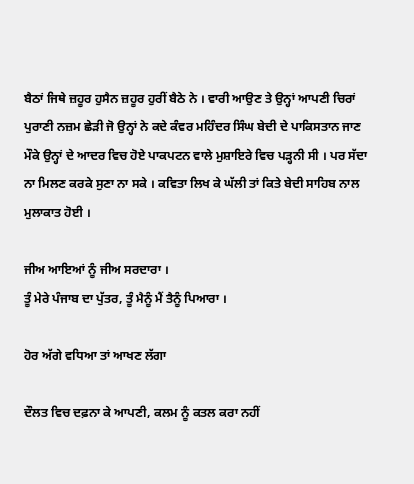ਬੈਠਾਂ ਜਿਥੇ ਜ਼ਹੂਰ ਹੁਸੈਨ ਜ਼ਹੂਰ ਹੁਰੀਂ ਬੈਠੇ ਨੇ । ਵਾਰੀ ਆਉਣ ਤੇ ਉਨ੍ਹਾਂ ਆਪਣੀ ਚਿਰਾਂ ਪੁਰਾਣੀ ਨਜ਼ਮ ਛੇੜੀ ਜੋ ਉਨ੍ਹਾਂ ਨੇ ਕਦੇ ਕੰਵਰ ਮਹਿੰਦਰ ਸਿੰਘ ਬੇਦੀ ਦੇ ਪਾਕਿਸਤਾਨ ਜਾਣ ਮੌਕੇ ਉਨ੍ਹਾਂ ਦੇ ਆਦਰ ਵਿਚ ਹੋਏ ਪਾਕਪਟਨ ਵਾਲੇ ਮੁਸ਼ਾਇਰੇ ਵਿਚ ਪੜ੍ਹਨੀ ਸੀ । ਪਰ ਸੱਦਾ ਨਾ ਮਿਲਣ ਕਰਕੇ ਸੁਣਾ ਨਾ ਸਕੇ । ਕਵਿਤਾ ਲਿਖ ਕੇ ਘੱਲੀ ਤਾਂ ਕਿਤੇ ਬੇਦੀ ਸਾਹਿਬ ਨਾਲ ਮੁਲਾਕਾਤ ਹੋਈ ।

ਜੀਅ ਆਇਆਂ ਨੂੰ ਜੀਅ ਸਰਦਾਰਾ ।
ਤੂੰ ਮੇਰੇ ਪੰਜਾਬ ਦਾ ਪੁੱਤਰ, ਤੂੰ ਮੈਨੂੰ ਮੈਂ ਤੈਨੂੰ ਪਿਆਰਾ ।

ਹੋਰ ਅੱਗੇ ਵਧਿਆ ਤਾਂ ਆਖਣ ਲੱਗਾ

ਦੌਲਤ ਵਿਚ ਦਫ਼ਨਾ ਕੇ ਆਪਣੀ, ਕਲਮ ਨੂੰ ਕਤਲ ਕਰਾ ਨਹੀਂ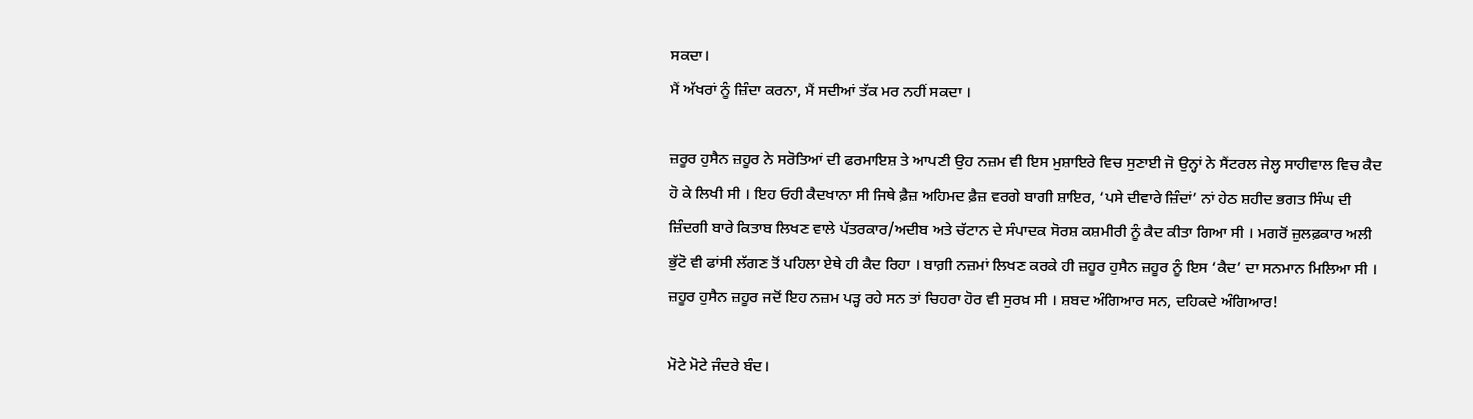ਸਕਦਾ।
ਮੈਂ ਅੱਖਰਾਂ ਨੂੰ ਜ਼ਿੰਦਾ ਕਰਨਾ, ਮੈਂ ਸਦੀਆਂ ਤੱਕ ਮਰ ਨਹੀਂ ਸਕਦਾ ।

ਜ਼ਰੂਰ ਹੁਸੈਨ ਜ਼ਹੂਰ ਨੇ ਸਰੋਤਿਆਂ ਦੀ ਫਰਮਾਇਸ਼ ਤੇ ਆਪਣੀ ਉਹ ਨਜ਼ਮ ਵੀ ਇਸ ਮੁਸ਼ਾਇਰੇ ਵਿਚ ਸੁਣਾਈ ਜੋ ਉਨ੍ਹਾਂ ਨੇ ਸੈਂਟਰਲ ਜੇਲ੍ਹ ਸਾਹੀਵਾਲ ਵਿਚ ਕੈਦ ਹੋ ਕੇ ਲਿਖੀ ਸੀ । ਇਹ ਓਹੀ ਕੈਦਖਾਨਾ ਸੀ ਜਿਥੇ ਫ਼ੈਜ਼ ਅਹਿਮਦ ਫ਼ੈਜ਼ ਵਰਗੇ ਬਾਗੀ ਸ਼ਾਇਰ, ‘ਪਸੇ ਦੀਵਾਰੇ ਜ਼ਿੰਦਾਂ’ ਨਾਂ ਹੇਠ ਸ਼ਹੀਦ ਭਗਤ ਸਿੰਘ ਦੀ ਜ਼ਿੰਦਗੀ ਬਾਰੇ ਕਿਤਾਬ ਲਿਖਣ ਵਾਲੇ ਪੱਤਰਕਾਰ/ਅਦੀਬ ਅਤੇ ਚੱਟਾਨ ਦੇ ਸੰਪਾਦਕ ਸੋਰਸ਼ ਕਸ਼ਮੀਰੀ ਨੂੰ ਕੈਦ ਕੀਤਾ ਗਿਆ ਸੀ । ਮਗਰੋਂ ਜ਼ੁਲਫ਼ਕਾਰ ਅਲੀ ਭੁੱਟੋ ਵੀ ਫਾਂਸੀ ਲੱਗਣ ਤੋਂ ਪਹਿਲਾ ਏਥੇ ਹੀ ਕੈਦ ਰਿਹਾ । ਬਾਗ਼ੀ ਨਜ਼ਮਾਂ ਲਿਖਣ ਕਰਕੇ ਹੀ ਜ਼ਹੂਰ ਹੁਸੈਨ ਜ਼ਹੂਰ ਨੂੰ ਇਸ ‘ਕੈਦ’ ਦਾ ਸਨਮਾਨ ਮਿਲਿਆ ਸੀ । ਜ਼ਹੂਰ ਹੁਸੈਨ ਜ਼ਹੂਰ ਜਦੋਂ ਇਹ ਨਜ਼ਮ ਪੜ੍ਹ ਰਹੇ ਸਨ ਤਾਂ ਚਿਹਰਾ ਹੋਰ ਵੀ ਸੁਰਖ਼ ਸੀ । ਸ਼ਬਦ ਅੰਗਿਆਰ ਸਨ, ਦਹਿਕਦੇ ਅੰਗਿਆਰ!

ਮੋਟੇ ਮੋਟੇ ਜੰਦਰੇ ਬੰਦ।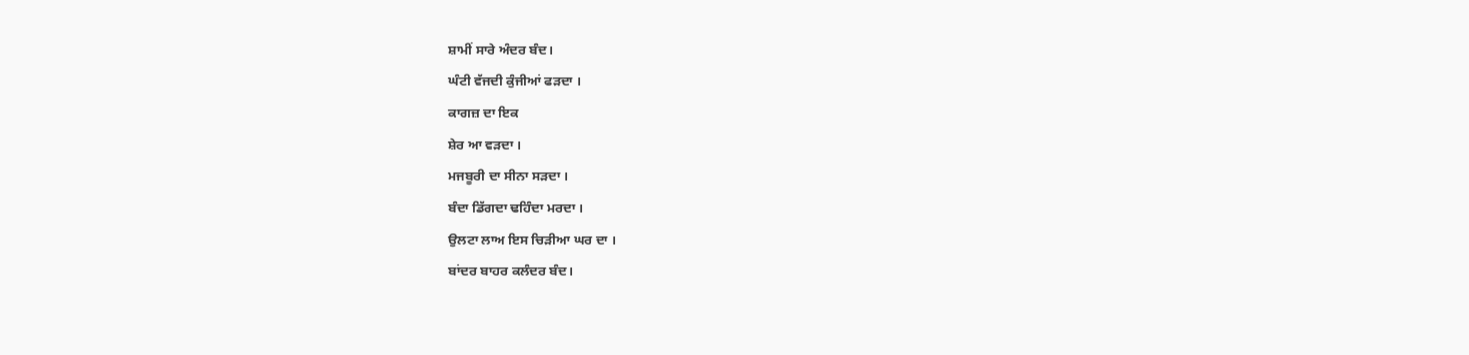ਸ਼ਾਮੀਂ ਸਾਰੇ ਅੰਦਰ ਬੰਦ।
ਘੰਟੀ ਵੱਜਦੀ ਕੁੰਜੀਆਂ ਫੜਦਾ ।
ਕਾਗਜ਼ ਦਾ ਇਕ
ਸ਼ੇਰ ਆ ਵੜਦਾ ।
ਮਜਬੂਰੀ ਦਾ ਸੀਨਾ ਸੜਦਾ ।
ਬੰਦਾ ਡਿੱਗਦਾ ਢਹਿੰਦਾ ਮਰਦਾ ।
ਉਲਟਾ ਲਾਅ ਇਸ ਚਿੜੀਆ ਘਰ ਦਾ ।
ਬਾਂਦਰ ਬਾਹਰ ਕਲੰਦਰ ਬੰਦ।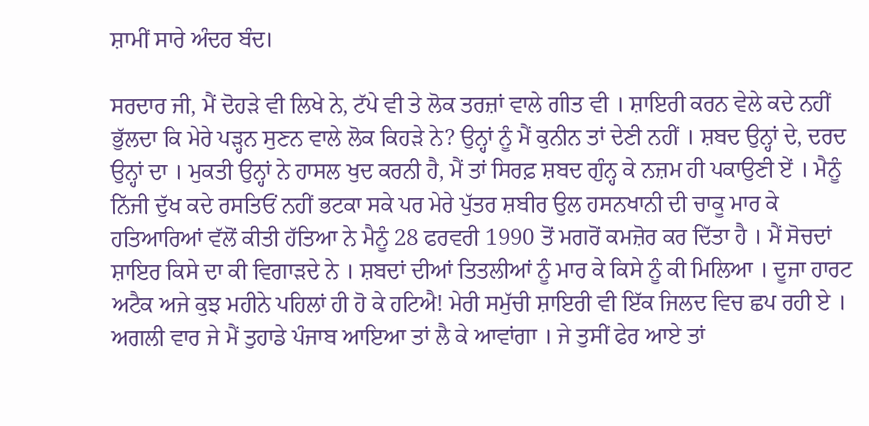ਸ਼ਾਮੀਂ ਸਾਰੇ ਅੰਦਰ ਬੰਦ।

ਸਰਦਾਰ ਜੀ, ਮੈਂ ਦੋਹੜੇ ਵੀ ਲਿਖੇ ਨੇ, ਟੱਪੇ ਵੀ ਤੇ ਲੋਕ ਤਰਜ਼ਾਂ ਵਾਲੇ ਗੀਤ ਵੀ । ਸ਼ਾਇਰੀ ਕਰਨ ਵੇਲੇ ਕਦੇ ਨਹੀਂ ਭੁੱਲਦਾ ਕਿ ਮੇਰੇ ਪੜ੍ਹਨ ਸੁਣਨ ਵਾਲੇ ਲੋਕ ਕਿਹੜੇ ਨੇ? ਉਨ੍ਹਾਂ ਨੂੰ ਮੈਂ ਕੁਨੀਨ ਤਾਂ ਦੇਣੀ ਨਹੀਂ । ਸ਼ਬਦ ਉਨ੍ਹਾਂ ਦੇ, ਦਰਦ ਉਨ੍ਹਾਂ ਦਾ । ਮੁਕਤੀ ਉਨ੍ਹਾਂ ਨੇ ਹਾਸਲ ਖੁਦ ਕਰਨੀ ਹੈ, ਮੈਂ ਤਾਂ ਸਿਰਫ਼ ਸ਼ਬਦ ਗੁੰਨ੍ਹ ਕੇ ਨਜ਼ਮ ਹੀ ਪਕਾਉਣੀ ਏਂ । ਮੈਨੂੰ ਨਿੱਜੀ ਦੁੱਖ ਕਦੇ ਰਸਤਿਓਂ ਨਹੀਂ ਭਟਕਾ ਸਕੇ ਪਰ ਮੇਰੇ ਪੁੱਤਰ ਸ਼ਬੀਰ ਉਲ ਹਸਨਖਾਨੀ ਦੀ ਚਾਕੂ ਮਾਰ ਕੇ ਹਤਿਆਰਿਆਂ ਵੱਲੋਂ ਕੀਤੀ ਹੱਤਿਆ ਨੇ ਮੈਨੂੰ 28 ਫਰਵਰੀ 1990 ਤੋਂ ਮਗਰੋਂ ਕਮਜ਼ੋਰ ਕਰ ਦਿੱਤਾ ਹੈ । ਮੈਂ ਸੋਚਦਾਂ ਸ਼ਾਇਰ ਕਿਸੇ ਦਾ ਕੀ ਵਿਗਾੜਦੇ ਨੇ । ਸ਼ਬਦਾਂ ਦੀਆਂ ਤਿਤਲੀਆਂ ਨੂੰ ਮਾਰ ਕੇ ਕਿਸੇ ਨੂੰ ਕੀ ਮਿਲਿਆ । ਦੂਜਾ ਹਾਰਟ ਅਟੈਕ ਅਜੇ ਕੁਝ ਮਹੀਨੇ ਪਹਿਲਾਂ ਹੀ ਹੋ ਕੇ ਹਟਿਐ! ਮੇਰੀ ਸਮੁੱਚੀ ਸ਼ਾਇਰੀ ਵੀ ਇੱਕ ਜਿਲਦ ਵਿਚ ਛਪ ਰਹੀ ਏ । ਅਗਲੀ ਵਾਰ ਜੇ ਮੈਂ ਤੁਹਾਡੇ ਪੰਜਾਬ ਆਇਆ ਤਾਂ ਲੈ ਕੇ ਆਵਾਂਗਾ । ਜੇ ਤੁਸੀਂ ਫੇਰ ਆਏ ਤਾਂ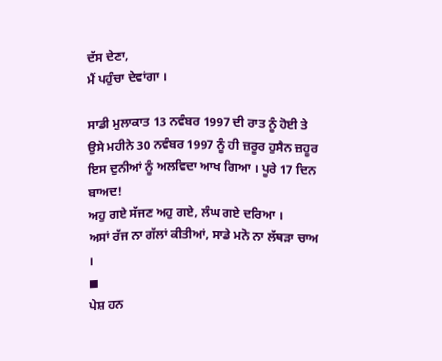ਦੱਸ ਦੇਣਾ,
ਮੈਂ ਪਹੁੰਚਾ ਦੇਵਾਂਗਾ ।

ਸਾਡੀ ਮੁਲਾਕਾਤ 13 ਨਵੰਬਰ 1997 ਦੀ ਰਾਤ ਨੂੰ ਹੋਈ ਤੇ ਉਸੇ ਮਹੀਨੇ 30 ਨਵੰਬਰ 1997 ਨੂੰ ਹੀ ਜ਼ਰੂਰ ਹੁਸੈਨ ਜ਼ਹੂਰ ਇਸ ਦੁਨੀਆਂ ਨੂੰ ਅਲਵਿਦਾ ਆਖ ਗਿਆ । ਪੂਰੇ 17 ਦਿਨ ਬਾਅਦ!
ਅਹੁ ਗਏ ਸੱਜਣ ਅਹੁ ਗਏ, ਲੰਘ ਗਏ ਦਰਿਆ ।
ਅਸਾਂ ਰੱਜ ਨਾ ਗੱਲਾਂ ਕੀਤੀਆਂ, ਸਾਡੇ ਮਨੋ ਨਾ ਲੱਥੜਾ ਚਾਅ ।
◼
ਪੇਸ਼ ਹਨ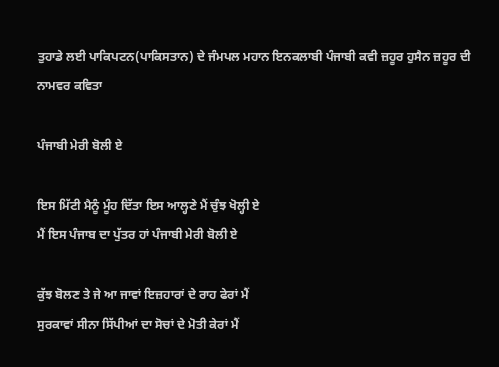ਤੁਹਾਡੇ ਲਈ ਪਾਕਿਪਟਨ(ਪਾਕਿਸਤਾਨ) ਦੇ ਜੰਮਪਲ ਮਹਾਨ ਇਨਕਲਾਬੀ ਪੰਜਾਬੀ ਕਵੀ ਜ਼ਹੂਰ ਹੁਸੈਨ ਜ਼ਹੂਰ ਦੀ ਨਾਮਵਰ ਕਵਿਤਾ

ਪੰਜਾਬੀ ਮੇਰੀ ਬੋਲੀ ਏ

ਇਸ ਮਿੱਟੀ ਮੈਨੂੰ ਮੂੰਹ ਦਿੱਤਾ ਇਸ ਆਲ੍ਹਣੇ ਮੈਂ ਚੁੰਝ ਖੋਲ੍ਹੀ ਏ
ਮੈਂ ਇਸ ਪੰਜਾਬ ਦਾ ਪੁੱਤਰ ਹਾਂ ਪੰਜਾਬੀ ਮੇਰੀ ਬੋਲੀ ਏ

ਕੁੱਝ ਬੋਲਣ ਤੇ ਜੇ ਆ ਜਾਵਾਂ ਇਜ਼ਹਾਰਾਂ ਦੇ ਰਾਹ ਫੇਰਾਂ ਮੈਂ
ਸੁਰਕਾਵਾਂ ਸੀਨਾ ਸਿੱਪੀਆਂ ਦਾ ਸੋਚਾਂ ਦੇ ਮੋਤੀ ਕੇਰਾਂ ਮੈਂ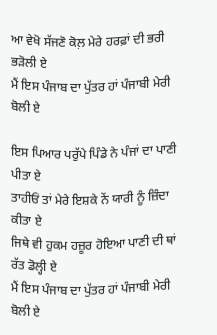ਆ ਵੇਖੋ ਸੱਜਣੋ ਕੋਲ਼ ਮੇਰੇ ਹਰਫ਼ਾਂ ਦੀ ਭਰੀ ਭੜੋਲੀ ਏ
ਮੈਂ ਇਸ ਪੰਜਾਬ ਦਾ ਪੁੱਤਰ ਹਾਂ ਪੰਜਾਬੀ ਮੇਰੀ ਬੋਲੀ ਏ

ਇਸ ਪਿਆਰ ਪਰੁੱਪੇ ਪਿੰਡੇ ਨੇ ਪੰਜਾਂ ਦਾ ਪਾਣੀ ਪੀਤਾ ਏ
ਤਾਹੀਓਂ ਤਾਂ ਮੇਰੇ ਇਸ਼ਕੇ ਨੇਂ ਯਾਰੀ ਨੂੰ ਜ਼ਿੰਦਾ ਕੀਤਾ ਏ
ਜਿਥੇ ਵੀ ਹੁਕਮ ਹਜ਼ੂਰ ਹੋਇਆ ਪਾਣੀ ਦੀ ਥਾਂ ਰੱਤ ਡੋਲ੍ਹੀ ਏ
ਮੈਂ ਇਸ ਪੰਜਾਬ ਦਾ ਪੁੱਤਰ ਹਾਂ ਪੰਜਾਬੀ ਮੇਰੀ ਬੋਲੀ ਏ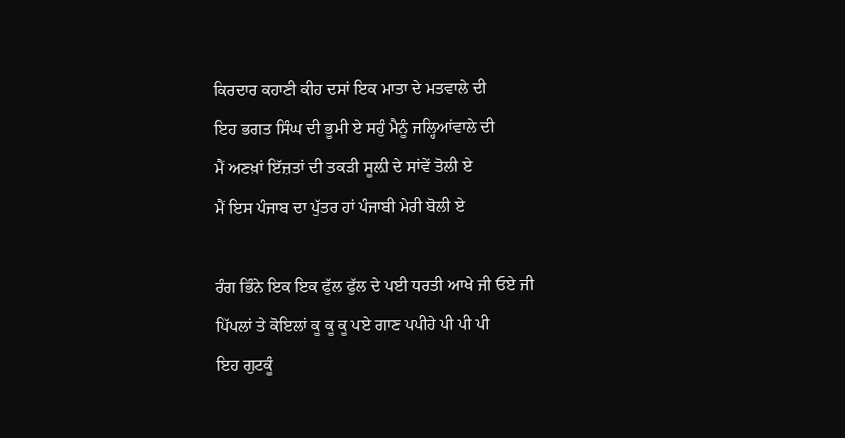ਕਿਰਦਾਰ ਕਹਾਣੀ ਕੀਹ ਦਸਾਂ ਇਕ ਮਾਤਾ ਦੇ ਮਤਵਾਲੇ ਦੀ
ਇਹ ਭਗਤ ਸਿੰਘ ਦੀ ਭੂਮੀ ਏ ਸਹੁੰ ਮੈਨੂੰ ਜਲ੍ਹਿਆਂਵਾਲੇ ਦੀ
ਮੈਂ ਅਣਖ਼ਾਂ ਇੱਜ਼ਤਾਂ ਦੀ ਤਕੜੀ ਸੂਲ਼ੀ ਦੇ ਸਾਂਵੇਂ ਤੋਲੀ ਏ
ਮੈਂ ਇਸ ਪੰਜਾਬ ਦਾ ਪੁੱਤਰ ਹਾਂ ਪੰਜਾਬੀ ਮੇਰੀ ਬੋਲੀ ਏ

ਰੰਗ ਭਿੰਨੇ ਇਕ ਇਕ ਫੁੱਲ ਫੁੱਲ ਦੇ ਪਈ ਧਰਤੀ ਆਖੇ ਜੀ ਓਏ ਜੀ
ਪਿੱਪਲਾਂ ਤੇ ਕੋਇਲਾਂ ਕੂ ਕੂ ਕੂ ਪਏ ਗਾਣ ਪਪੀਹੇ ਪੀ ਪੀ ਪੀ
ਇਹ ਗੁਟਕੂੰ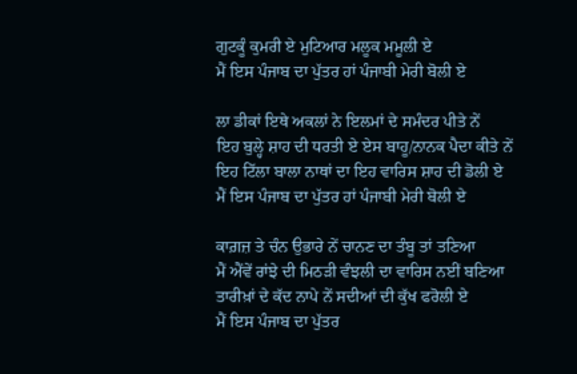ਗੁਟਕੂੰ ਕੁਮਰੀ ਏ ਮੁਟਿਆਰ ਮਲੂਕ ਮਮੂਲੀ ਏ
ਮੈਂ ਇਸ ਪੰਜਾਬ ਦਾ ਪੁੱਤਰ ਹਾਂ ਪੰਜਾਬੀ ਮੇਰੀ ਬੋਲੀ ਏ

ਲਾ ਡੀਕਾਂ ਇਥੇ ਅਕਲਾਂ ਨੇ ਇਲਮਾਂ ਦੇ ਸਮੰਦਰ ਪੀਤੇ ਨੇਂ
ਇਹ ਬੁਲ੍ਹੇ ਸ਼ਾਹ ਦੀ ਧਰਤੀ ਏ ਏਸ ਬਾਹੂ/ਨਾਨਕ ਪੈਦਾ ਕੀਤੇ ਨੇਂ
ਇਹ ਟਿੱਲਾ ਬਾਲਾ ਨਾਥਾਂ ਦਾ ਇਹ ਵਾਰਿਸ ਸ਼ਾਹ ਦੀ ਡੋਲੀ ਏ
ਮੈਂ ਇਸ ਪੰਜਾਬ ਦਾ ਪੁੱਤਰ ਹਾਂ ਪੰਜਾਬੀ ਮੇਰੀ ਬੋਲੀ ਏ

ਕਾਗ਼ਜ਼ ਤੇ ਚੰਨ ਉਭਾਰੇ ਨੇਂ ਚਾਨਣ ਦਾ ਤੰਬੂ ਤਾਂ ਤਣਿਆ
ਮੈਂ ਐਂਵੇਂ ਰਾਂਝੇ ਦੀ ਮਿਠੜੀ ਵੰਝਲੀ ਦਾ ਵਾਰਿਸ ਨਈਂ ਬਣਿਆ
ਤਾਰੀਖ਼ਾਂ ਦੇ ਕੱਦ ਨਾਪੇ ਨੇਂ ਸਦੀਆਂ ਦੀ ਕੁੱਖ ਫਰੋਲੀ ਏ
ਮੈਂ ਇਸ ਪੰਜਾਬ ਦਾ ਪੁੱਤਰ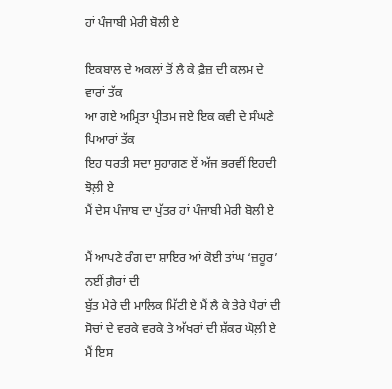ਹਾਂ ਪੰਜਾਬੀ ਮੇਰੀ ਬੋਲੀ ਏ

ਇਕਬਾਲ ਦੇ ਅਕਲਾਂ ਤੋਂ ਲੈ ਕੇ ਫ਼ੈਜ਼ ਦੀ ਕਲਮ ਦੇ ਵਾਰਾਂ ਤੱਕ
ਆ ਗਏ ਅਮ੍ਰਿਤਾ ਪ੍ਰੀਤਮ ਜਏ ਇਕ ਕਵੀ ਦੇ ਸੰਘਣੇ ਪਿਆਰਾਂ ਤੱਕ
ਇਹ ਧਰਤੀ ਸਦਾ ਸੁਹਾਗਣ ਏਂ ਅੱਜ ਭਰਵੀਂ ਇਹਦੀ ਝੋਲ਼ੀ ਏ
ਮੈਂ ਦੇਸ ਪੰਜਾਬ ਦਾ ਪੁੱਤਰ ਹਾਂ ਪੰਜਾਬੀ ਮੇਰੀ ਬੋਲੀ ਏ

ਮੈਂ ਆਪਣੇ ਰੰਗ ਦਾ ਸ਼ਾਇਰ ਆਂ ਕੋਈ ਤਾਂਘ ‘ਜ਼ਹੂਰ’ ਨਈਂ ਗ਼ੈਰਾਂ ਦੀ
ਬੁੱਤ ਮੇਰੇ ਦੀ ਮਾਲਿਕ ਮਿੱਟੀ ਏ ਮੈਂ ਲੈ ਕੇ ਤੇਰੇ ਪੈਰਾਂ ਦੀ
ਸੋਚਾਂ ਦੇ ਵਰਕੇ ਵਰਕੇ ਤੇ ਅੱਖਰਾਂ ਦੀ ਸ਼ੱਕਰ ਘੋਲ਼ੀ ਏ
ਮੈਂ ਇਸ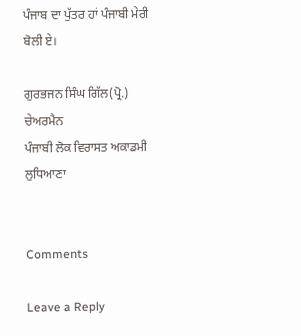ਪੰਜਾਬ ਦਾ ਪੁੱਤਰ ਹਾਂ ਪੰਜਾਬੀ ਮੇਰੀ ਬੋਲੀ ਏ।

ਗੁਰਭਜਨ ਸਿੰਘ ਗਿੱਲ(ਪ੍ਰੋ.)
ਚੇਅਰਮੈਨ
ਪੰਜਾਬੀ ਲੋਕ ਵਿਰਾਸਤ ਅਕਾਡਮੀ
ਲੁਧਿਆਣਾ


Comments

Leave a Reply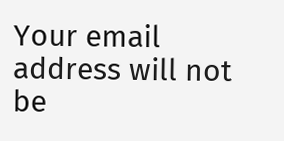Your email address will not be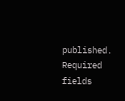published. Required fields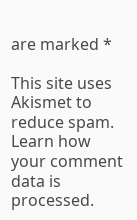are marked *

This site uses Akismet to reduce spam. Learn how your comment data is processed.